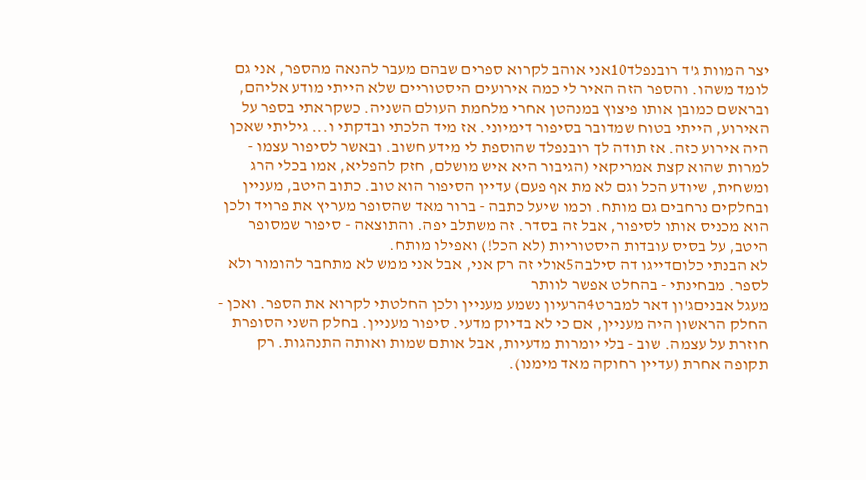יצר המוות ג'ד רובנפלד10אני אוהב לקרוא ספרים שבהם מעבר להנאה מהספר, אני גם לומד משהו. והספר הזה האיר לי כמה אירועים היסטוריים שלא הייתי מודע אליהם, ובראשם כמובן אותו פיצוץ במנהטן אחרי מלחמת העולם השניה. כשקראתי בספר על האירוע, הייתי בטוח שמדובר בסיפור דימיוני. אז מיד הלכתי ובדקתי ו... גיליתי שאכן היה אירוע כזה. אז תודה לך רובנפלד שהוספת לי מידע חשוב. ובאשר לסיפור עצמו - למרות שהוא קצת אמריקאי (הגיבור היא איש מושלם, חזק להפליא, אמו בכלי הרג ומשחית, שיודע הכל וגם לא מת אף פעם) עדיין הסיפור הוא טוב. כתוב היטב, מעניין ובחלקים נרחבים גם מותח. וכמו שיעל כתבה - ברור מאד שהסופר מעריץ את פרויד ולכן הוא מכניס אותו לסיפור, אבל זה בסדר. זה משתלב יפה. והתוצאה - סיפור שמסופר היטב, על בסיס עובדות היסטוריות (לא הכל!) ואפילו מותח.
לא הבנתי כלוםדייגו דה סילבה5אולי זה רק אני, אבל אני ממש לא מתחבר להומור ולא לספר. מבחינתי - בהחלט אפשר לוותר
מעגל אבניםג'ון דאר למברט4הרעיון נשמע מעניין ולכן החלטתי לקרוא את הספר. ואכן - החלק הראשון היה מעניין, אם כי לא בדיוק מדעי. סיפור מעניין. בחלק השני הסופרת חוזרת על עצמה. שוב - בלי יומרות מדעיות, אבל אותם שמות ואותה התנהגות. רק תקופה אחרת (עדיין רחוקה מאד מימנו).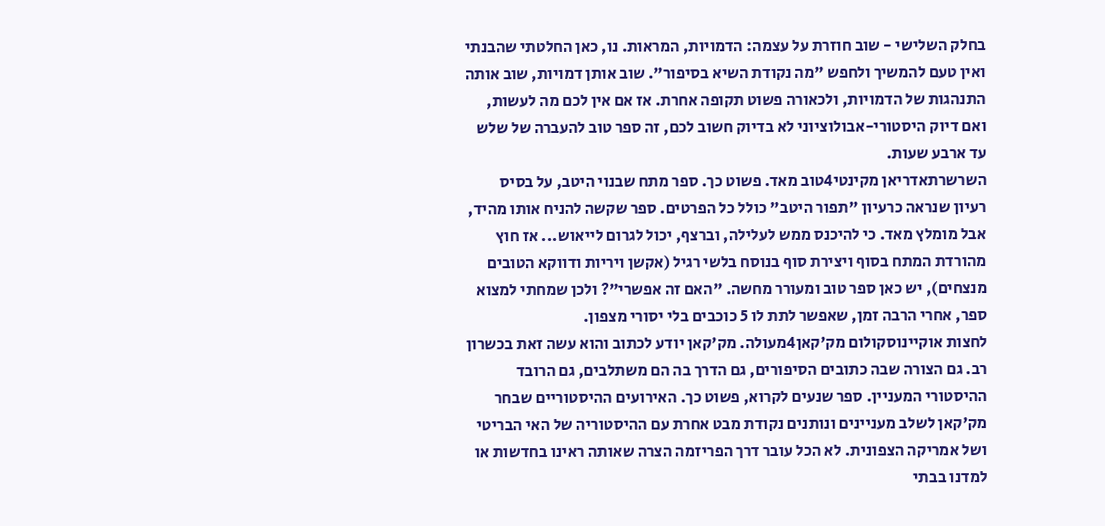בחלק השלישי - שוב חוזרת על עצמה: הדמויות, המראות. נו, כאן החלטתי שהבנתי ואין טעם להמשיך ולחפש "מה נקודת השיא בסיפור". שוב אותן דמויות, שוב אותה התנהגות של הדמויות, ולכאורה פשוט תקופה אחרת. אז אם אין לכם מה לעשות, ואם דיוק היסטורי-אבולוציוני לא בדיוק חשוב לכם, זה ספר טוב להעברה של שלש עד ארבע שעות.
השרשרתאדריאן מקינטי4טוב מאד. פשוט כך. ספר מתח שבנוי היטב, על בסיס רעיון שנראה כרעיון "תפור היטב" כולל כל הפרטים. ספר שקשה להניח אותו מהיד, אבל מומלץ מאד. כי להיכנס ממש לעלילה, וברצף, יכול לגרום לייאוש... אז חוץ מהורדת המתח בסוף ויצירת סוף בנוסח בלשי רגיל (אקשן ויריות ודווקא הטובים מנצחים), יש כאן ספר טוב ומעורר מחשה. "האם זה אפשרי"? ולכן שמחתי למצוא ספר, אחרי הרבה זמן, שאפשר לתת לו 5 כוכבים בלי יסורי מצפון.
לחצות אוקיינוסקולום מק'קאן4מעולה. מק'קאן יודע לכתוב והוא עשה זאת בכשרון רב. גם הצורה שבה כתובים הסיפורים, גם הדרך בה הם משתלבים, גם הרובד ההיסטורי המעניין. ספר שנעים לקרוא, פשוט כך. האירועים ההיסטוריים שבחר מק'קאן לשלב מעניינים ונותנים נקודת מבט אחרת עם ההיסטוריה של האי הבריטי ושל אמריקה הצפונית. לא הכל עובר דרך הפריזמה הצרה שאותה ראינו בחדשות או למדנו בבתי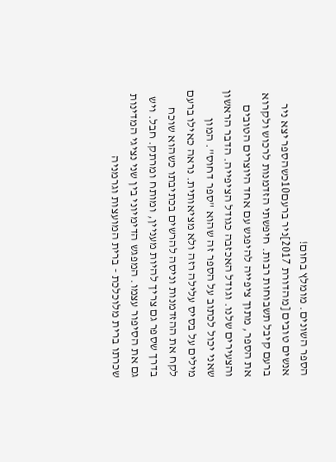הספר השונים. מומלץ בחום!
אנשים טובים [מהדורת 2017]ניר ברעם10כשהספר יצא ניר ברעם קיבל תשבוחות רבות. חיפשתי הזדמנות לרכוש ולקרוא את הספר, מתוך ציפייה להיפגש עם אחד היוצרים הטובים והצעירים שלנו. וגודל האכזבה כגודל הציפייה. הדבר הראשון שאני יכול לכתוב על הספר זה שהוא "ספר דחוס". המון מילים על בסיס עלילה רזה ולא מציאותית. נראה כאילו ברעם לקח את ההזדמנות וניסה להרשים בכתיבתו כשהוא שוכח בדרך שספר גם צריך להיות מעניין, ומותח ומרתק. חבל. ויש גם את הסיפור עצמו. המפגש הדימיוני בין שני נציגי המדינות שכרתו ברית מלוכלכת - ברית המועצות וגרמניה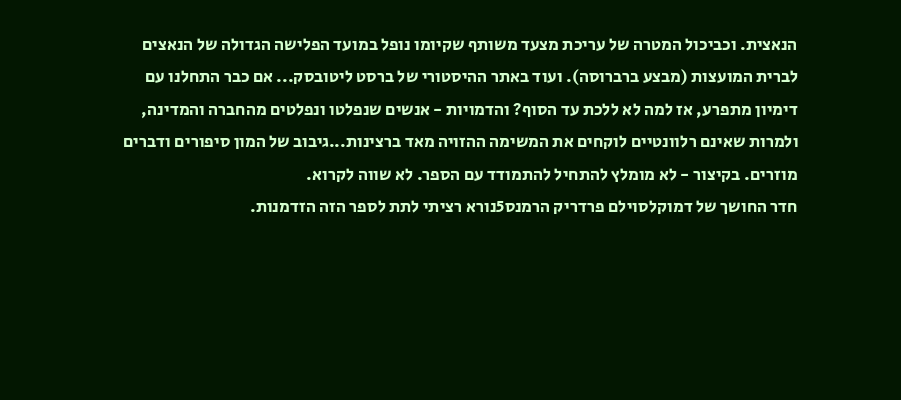הנאצית. וכביכול המטרה של עריכת מצעד משותף שקיומו נופל במועד הפלישה הגדולה של הנאצים לברית המועצות (מבצע ברברוסה). ועוד באתר ההיסטורי של ברסט ליטובסק... אם כבר התחלנו עם דימיון מתפרע, אז למה לא ללכת עד הסוף? והדמויות - אנשים שנפלטו ונפלטים מהחברה והמדינה, ולמרות שאינם רלוונטיים לוקחים את המשימה ההזויה מאד ברצינות...גיבוב של המון סיפורים ודברים מוזרים. בקיצור - לא מומלץ להתחיל להתמודד עם הספר. לא שווה לקרוא.
חדר החושך של דמוקלסוילם פרדריק הרמנס5נורא רציתי לתת לספר הזה הזדמנות.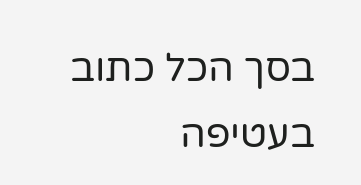בסך הכל כתוב בעטיפה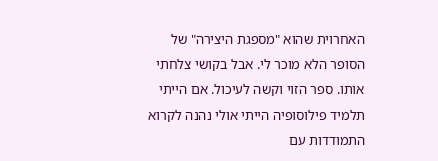האחרוית שהוא "מספגת היצירה" של הסופר הלא מוכר לי. אבל בקושי צלחתי אותו. ספר הזוי וקשה לעיכול. אם הייתי תלמיד פילוסופיה הייתי אולי נהנה לקרוא התמודדות עם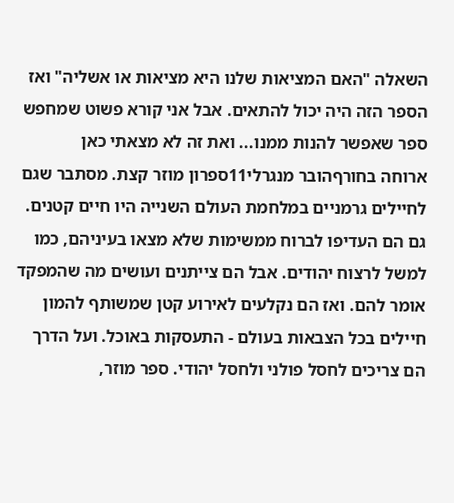השאלה "האם המציאות שלנו היא מציאות או אשליה" ואז הספר הזה היה יכול להתאים. אבל אני קורא פשוט שמחפש ספר שאפשר להנות ממנו... ואת זה לא מצאתי כאן
ארוחה בחורףהובר מנגרלי11ספרון מוזר קצת. מסתבר שגם לחיילים גרמניים במלחמת העולם השנייה היו חיים קטנים. גם הם העדיפו לברוח ממשימות שלא מצאו בעיניהם, כמו למשל לרצוח יהודים. אבל הם צייתנים ועושים מה שהמפקד אומר להם. ואז הם נקלעים לאירוע קטן שמשותף להמון חיילים בכל הצבאות בעולם - התעסקות באוכל. ועל הדרך הם צריכים לחסל פולני ולחסל יהודי. ספר מוזר,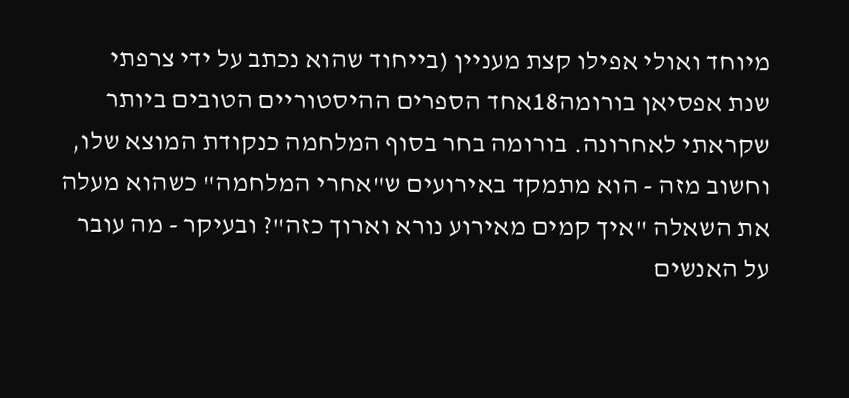מיוחד ואולי אפילו קצת מעניין (בייחוד שהוא נכתב על ידי צרפתי
שנת אפסיאן בורומה18אחד הספרים ההיסטוריים הטובים ביותר שקראתי לאחרונה. בורומה בחר בסוף המלחמה כנקודת המוצא שלו, וחשוב מזה - הוא מתמקד באירועים ש"אחרי המלחמה" כשהוא מעלה את השאלה "איך קמים מאירוע נורא וארוך כזה"? ובעיקר - מה עובר על האנשים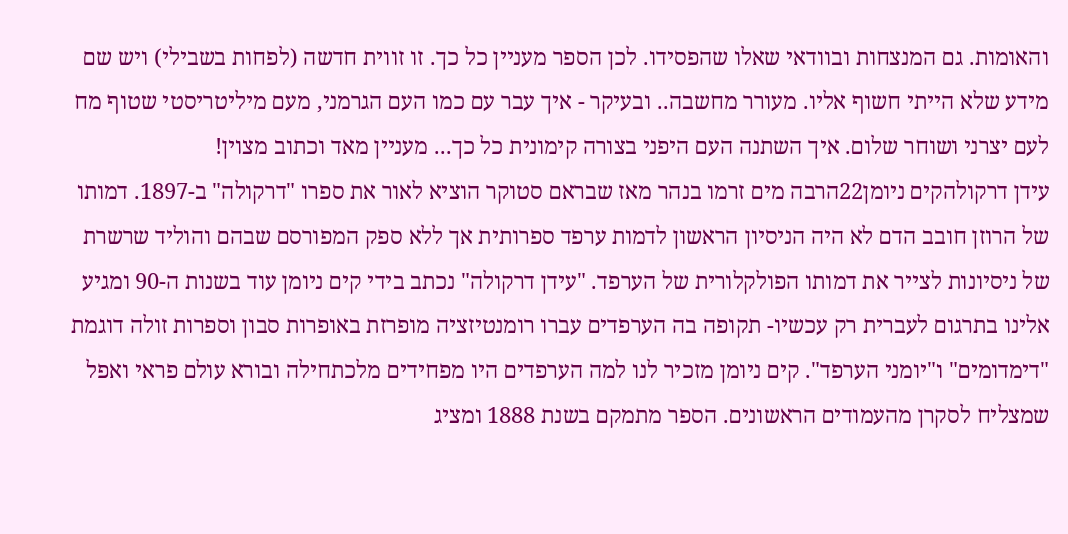והאומות. גם המנצחות ובוודאי שאלו שהפסידו. לכן הספר מעניין כל כך. זו זווית חדשה (לפחות בשבילי) ויש שם מידע שלא הייתי חשוף אליו. מעורר מחשבה.. ובעיקר - איך עבר עם כמו העם הגרמני, מעם מיליטריסטי שטוף מח לעם יצרני ושוחר שלום. איך השתנה העם היפני בצורה קימונית כל כך... מעניין מאד וכתוב מצוין!
עידן דרקולהקים ניומן22הרבה מים זרמו בנהר מאז שבראם סטוקר הוציא לאור את ספרו "דרקולה" ב-1897. דמותו של הרוזן חובב הדם לא היה הניסיון הראשון לדמות ערפד ספרותית אך ללא ספק המפורסם שבהם והוליד שרשרת של ניסיונות לצייר את דמותו הפולקלורית של הערפד. "עידן דרקולה" נכתב בידי קים ניומן עוד בשנות ה-90 ומגיע אלינו בתרגום לעברית רק עכשיו- תקופה בה הערפדים עברו רומנטיזציה מופרזת באופרות סבון וספרות זולה דוגמת "דימדומים" ו"יומני הערפד". קים ניומן מזכיר לנו למה הערפדים היו מפחידים מלכתחילה ובורא עולם פראי ואפל שמצליח לסקרן מהעמודים הראשונים. הספר מתמקם בשנת 1888 ומציג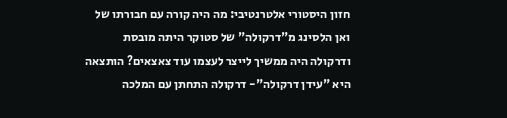חזון היסטורי אלטרנטיבי: מה היה קורה עם חבורתו של ואן הלסינג מ"דרקולה" של סטוקר היתה מובסת ודרקולה היה ממשיך לייצר לעצמו עוד צאצאים? הותצאה היא "עידן דרקולה"- דרקולה התחתן עם המלכה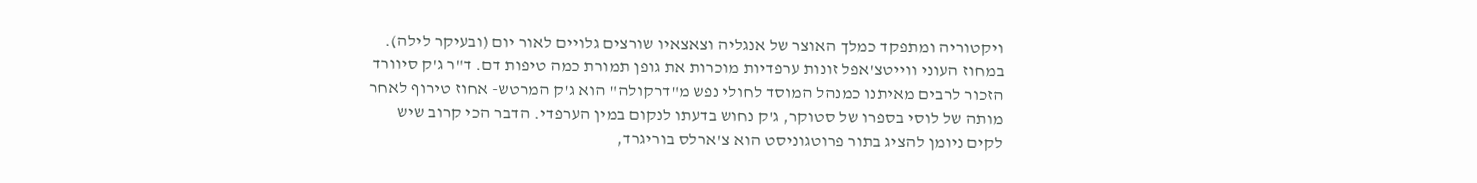ויקטוריה ומתפקד כמלך האוצר של אנגליה וצאצאיו שורצים גלויים לאור יום (ובעיקר לילה). במחוז העוני ווייטצ'אפל זונות ערפדיות מוכרות את גופן תמורת כמה טיפות דם. ד"ר ג'ק סיוורד הזכור לרבים מאיתנו כמנהל המוסד לחולי נפש מ"דרקולה" הוא ג'ק המרטש- אחוז טירוף לאחר מותה של לוסי בספרו של סטוקר, ג'ק נחוש בדעתו לנקום במין הערפדי. הדבר הכי קרוב שיש לקים ניומן להציג בתור פרוטגוניסט הוא צ'ארלס בוריגרד,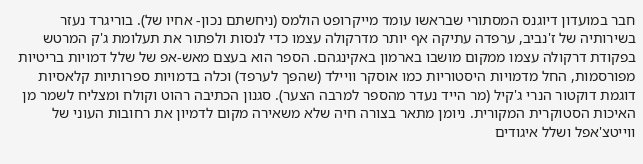חבר במועדון דיוגנס המסתורי שבראשו עומד מייקרופט הולמס (ניחשתם נכון- אחיו של). בוריגרד נעזר בשירותיה של ז'נביב, ערפדה עתיקה אף יותר מדרקולה עצמו כדי לנסות ולפתור את תעלומת ג'ק המרטש בפקודת דרקולה עצמו ממקום מושבו בארמון באקינגהם. הספר הוא בעצם מאש-אפ של שלל דמויות בריטיות מפורסמות, החל מדמויות היסטוריות כמו אוסקר וויילד (שהפך לערפד) וכלה בדמויות ספרותיות קלאסיות דוגמת דוקטור הנרי ג'קיל (מר הייד נעדר מהספר למרבה הצער). סגנון הכתיבה רהוט וקולח ומצליח לשמר מן האיכות הסטוקרית המקורית. ניומן מתאר בצורה חיה שלא משאירה מקום לדמיון את רחובות העוני של ווייטצ'אפל ושלל איגודים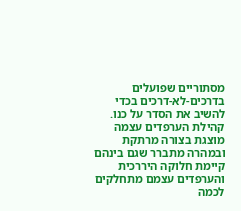מסתוריים שפועלים בדרכים-לא-דרכים בכדי להשיב את הסדר על כנו. קהילת הערפדים עצמה מוצגת בצורה מרתקת ובמהרה מתברר שגם בינהם קיימת חלוקה היררכית והערפדים עצמם מתחלקים לכמה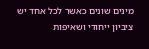מינים שונים כאשר לכל אחד יש ציביון ייחודי ושאיפות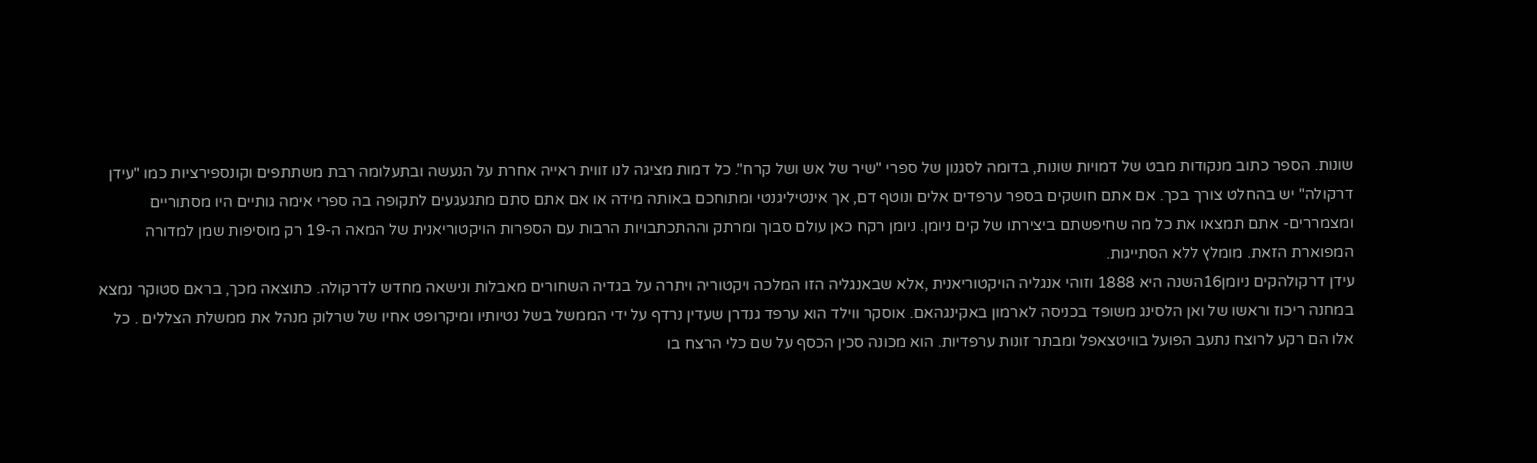שונות. הספר כתוב מנקודות מבט של דמויות שונות, בדומה לסגנון של ספרי "שיר של אש ושל קרח". כל דמות מציגה לנו זווית ראייה אחרת על הנעשה ובתעלומה רבת משתתפים וקונספירציות כמו "עידן דרקולה" יש בהחלט צורך בכך. אם אתם חושקים בספר ערפדים אלים ונוטף דם, אך אינטיליגנטי ומתוחכם באותה מידה או אם אתם סתם מתגעגעים לתקופה בה ספרי אימה גותיים היו מסתוריים ומצמררים- אתם תמצאו את כל מה שחיפשתם ביצירתו של קים ניומן. ניומן רקח כאן עולם סבוך ומרתק וההתכתבויות הרבות עם הספרות הויקטוריאנית של המאה ה-19 רק מוסיפות שמן למדורה המפוארת הזאת. מומלץ ללא הסתייגות.
עידן דרקולהקים ניומן16השנה היא 1888 וזוהי אנגליה הויקטוריאנית ,אלא שבאנגליה הזו המלכה ויקטוריה ויתרה על בגדיה השחורים מאבלות ונישאה מחדש לדרקולה. כתוצאה מכך, בראם סטוקר נמצא במחנה ריכוז וראשו של ואן הלסינג משופד בכניסה לארמון באקינגהאם. אוסקר ווילד הוא ערפד גנדרן שעדין נרדף על ידי הממשל בשל נטיותיו ומיקרופט אחיו של שרלוק מנהל את ממשלת הצללים . כל אלו הם רקע לרוצח נתעב הפועל בוויטצאפל ומבתר זונות ערפדיות. הוא מכונה סכין הכסף על שם כלי הרצח בו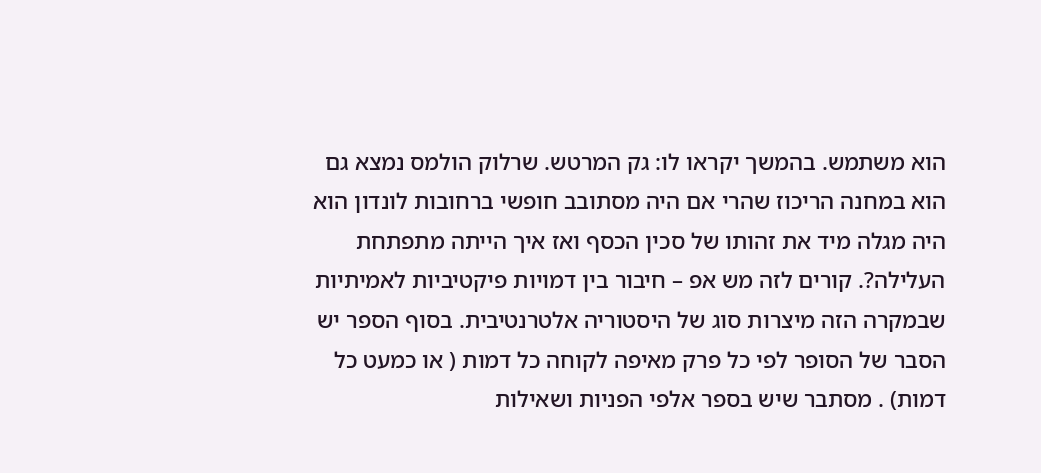הוא משתמש. בהמשך יקראו לו: גק המרטש. שרלוק הולמס נמצא גם הוא במחנה הריכוז שהרי אם היה מסתובב חופשי ברחובות לונדון הוא היה מגלה מיד את זהותו של סכין הכסף ואז איך הייתה מתפתחת העלילה?. קורים לזה מש אפ – חיבור בין דמויות פיקטיביות לאמיתיות שבמקרה הזה מיצרות סוג של היסטוריה אלטרנטיבית. בסוף הספר יש הסבר של הסופר לפי כל פרק מאיפה לקוחה כל דמות ( או כמעט כל דמות) . מסתבר שיש בספר אלפי הפניות ושאילות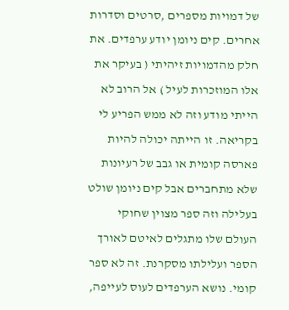של דמויות מספרים ,סרטים וסדרות אחרים. קים ניומן יודע ערפדים. את חלק מהדמויות זיהיתי ( בעיקר את אלו המוזכרות לעיל ) אל הרוב לא הייתי מודע וזה לא ממש הפריע לי בקריאה. זו הייתה יכולה להיות פארסה קומית או גבב של רעיונות שלא מתחברים אבל קים ניומן שולט בעלילה וזה ספר מצוין שחוקי העולם שלו מתגלים לאיטם לאורך הספר ועלילתו מסקרנת. זה לא ספר קומי. נושא הערפדים לעוס לעייפה,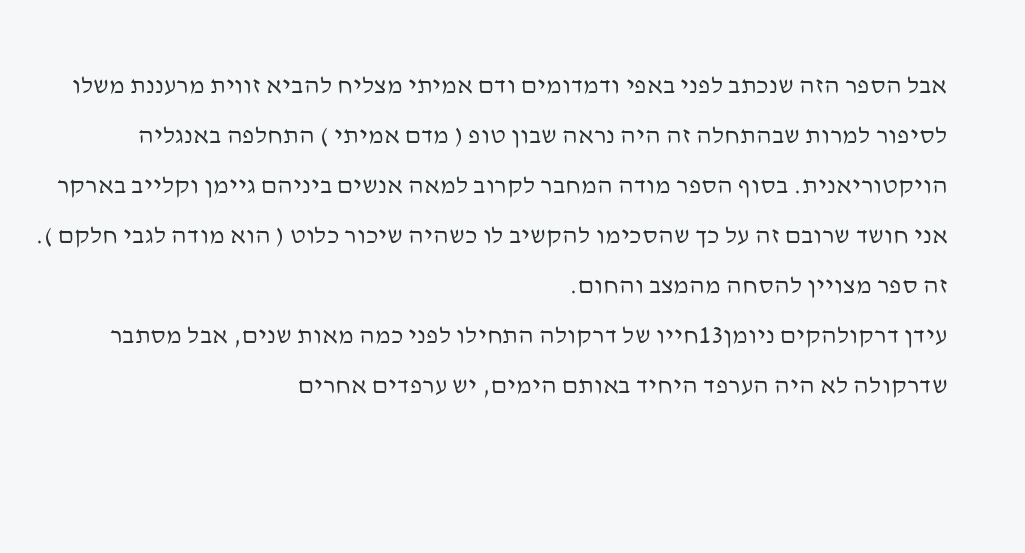אבל הספר הזה שנכתב לפני באפי ודמדומים ודם אמיתי מצליח להביא זווית מרעננת משלו לסיפור למרות שבהתחלה זה היה נראה שבון טופ ( מדם אמיתי ) התחלפה באנגליה הויקטוריאנית. בסוף הספר מודה המחבר לקרוב למאה אנשים ביניהם גיימן וקלייב בארקר אני חושד שרובם זה על כך שהסכימו להקשיב לו כשהיה שיכור כלוט ( הוא מודה לגבי חלקם ). זה ספר מצויין להסחה מהמצב והחום.
עידן דרקולהקים ניומן13חייו של דרקולה התחילו לפני כמה מאות שנים, אבל מסתבר שדרקולה לא היה הערפד היחיד באותם הימים, יש ערפדים אחרים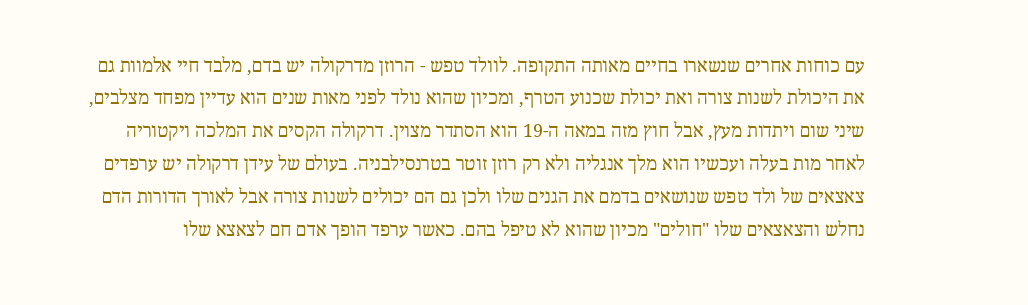עם כוחות אחרים שנשארו בחיים מאותה התקופה. לוולד טפש - הרוזן מדרקולה יש בדם, מלבד חיי אלמוות גם את היכולת לשנות צורה ואת יכולת שכנוע הטרף, ומכיון שהוא נולד לפני מאות שנים הוא עדיין מפחד מצלבים, שיני שום ויתדות מעץ, אבל חוץ מזה במאה ה-19 הוא הסתדר מצוין. דרקולה הקסים את המלכה ויקטוריה לאחר מות בעלה ועכשיו הוא מלך אנגליה ולא רק רוזן זוטר בטרנסילבניה. בעולם של עידן דרקולה יש ערפדים צאצאים של ולד טפש שנושאים בדמם את הגנים שלו ולכן גם הם יכולים לשנות צורה אבל לאורך הדורות הדם נחלש והצאצאים שלו "חולים" מכיון שהוא לא טיפל בהם. כאשר ערפד הופך אדם חם לצאצא שלו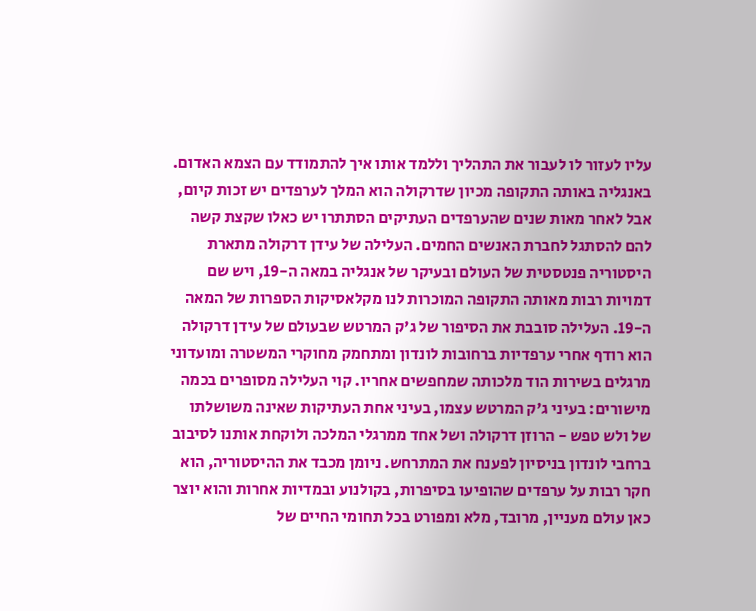עליו לעזור לו לעבור את התהליך וללמד אותו איך להתמודד עם הצמא האדום. באנגליה באותה התקופה מכיון שדרקולה הוא המלך לערפדים יש זכות קיום, אבל לאחר מאות שנים שהערפדים העתיקים הסתתרו יש כאלו שקצת קשה להם להסתגל לחברת האנשים החמים. העלילה של עידן דרקולה מתארת היסטוריה פנטסטית של העולם ובעיקר של אנגליה במאה ה-19, ויש שם דמויות רבות מאותה התקופה המוכרות לנו מקלאסיקות הספרות של המאה ה-19. העלילה סובבת את הסיפור של ג'ק המרטש שבעולם של עידן דרקולה הוא רודף אחרי ערפדיות ברחובות לונדון ומתחמק מחוקרי המשטרה ומועדוני מרגלים בשירות הוד מלכותה שמחפשים אחריו. קוי העלילה מסופרים בכמה מישורים: בעיני ג'ק המרטש עצמו, בעיני אחת העתיקות שאינה משושלתו של ולש טפש - הרוזן דרקולה ושל אחד ממרגלי המלכה ולוקחת אותנו לסיבוב ברחבי לונדון בניסיון לפענח את המתרחש. ניומן מכבד את ההיסטוריה, הוא חקר רבות על ערפדים שהופיעו בסיפרות, בקולנוע ובמדיות אחרות והוא יוצר כאן עולם מעניין, מרובד, מלא ומפורט בכל תחומי החיים של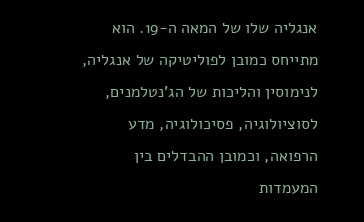אנגליה שלו של המאה ה-19. הוא מתייחס כמובן לפוליטיקה של אנגליה, לנימוסין והליכות של הג'נטלמנים, לסוציולוגיה, פסיכולוגיה, מדע הרפואה, וכמובן ההבדלים בין המעמדות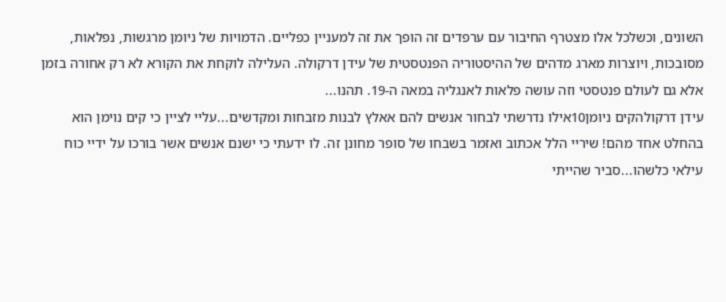השונים, וכשלכל אלו מצטרף החיבור עם ערפדים זה הופך את זה למעניין כפליים. הדמויות של ניומן מרגשות, נפלאות, מסובכות, ויוצרות מארג מדהים של ההיסטוריה הפנטסטית של עידן דרקולה. העלילה לוקחת את הקורא לא רק אחורה בזמן אלא גם לעולם פנטסטי וזה עושה פלאות לאנגליה במאה ה-19. תהנו...
עידן דרקולהקים ניומן10אילו נדרשתי לבחור אנשים להם אאלץ לבנות מזבחות ומקדשים...עליי לציין כי קים נוימן הוא בהחלט אחד מהם! שיריי הלל אכתוב ואזמר בשבחו של סופר מחונן זה. לו ידעתי כי ישנם אנשים אשר בורכו על ידיי כוח עילאי כלשהו...סביר שהייתי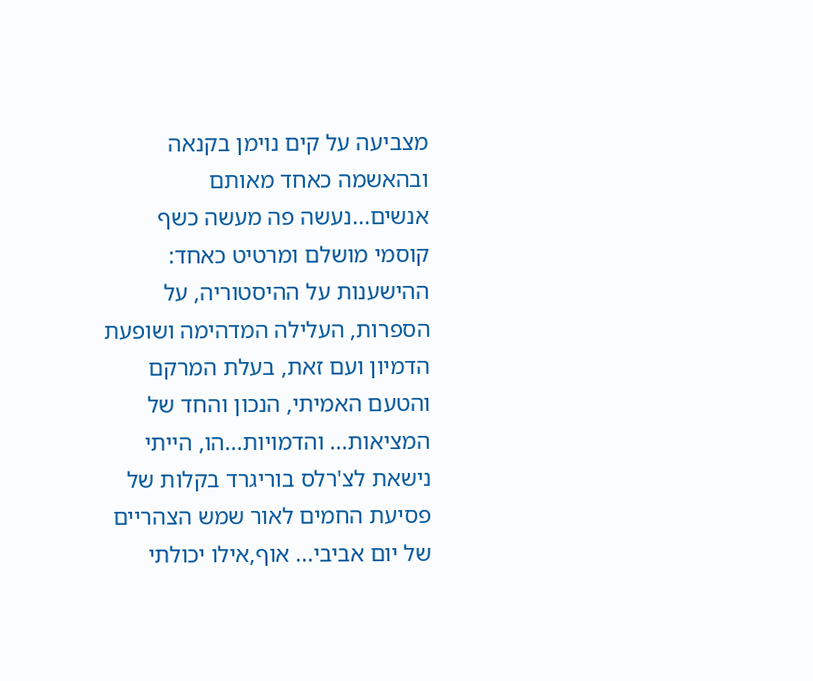מצביעה על קים נוימן בקנאה ובהאשמה כאחד מאותם אנשים...נעשה פה מעשה כשף קוסמי מושלם ומרטיט כאחד: ההישענות על ההיסטוריה, על הספרות, העלילה המדהימה ושופעת הדמיון ועם זאת, בעלת המרקם והטעם האמיתי, הנכון והחד של המציאות... והדמויות...הו, הייתי נישאת לצ'רלס בוריגרד בקלות של פסיעת החמים לאור שמש הצהריים של יום אביבי... אוף,אילו יכולתי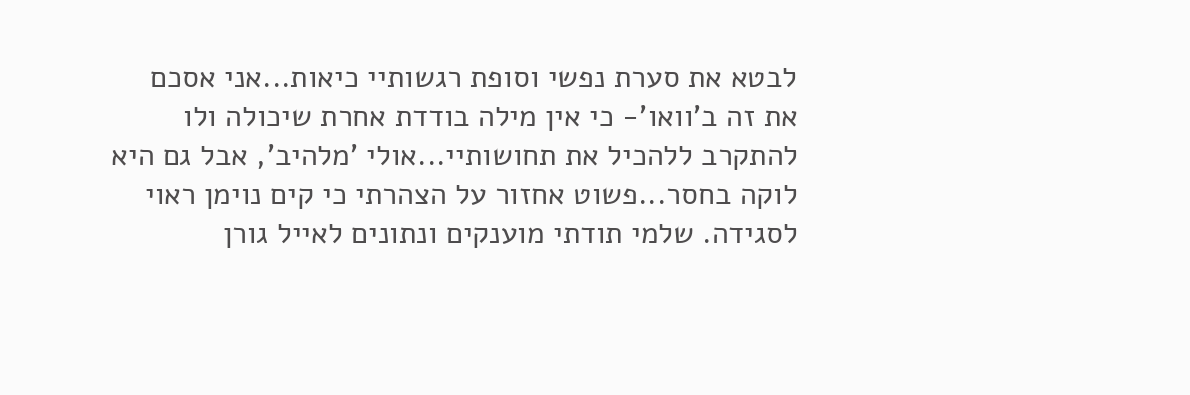לבטא את סערת נפשי וסופת רגשותיי כיאות...אני אסכם את זה ב'וואו'- כי אין מילה בודדת אחרת שיכולה ולו להתקרב ללהכיל את תחושותיי...אולי 'מלהיב', אבל גם היא לוקה בחסר...פשוט אחזור על הצהרתי כי קים נוימן ראוי לסגידה. שלמי תודתי מוענקים ונתונים לאייל גורן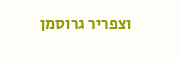וצפריר גרוסמן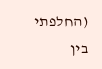(החלפתי בין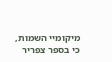מיקומיי השמות, כי בספר צפריר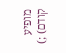מופיע קודם) ;)